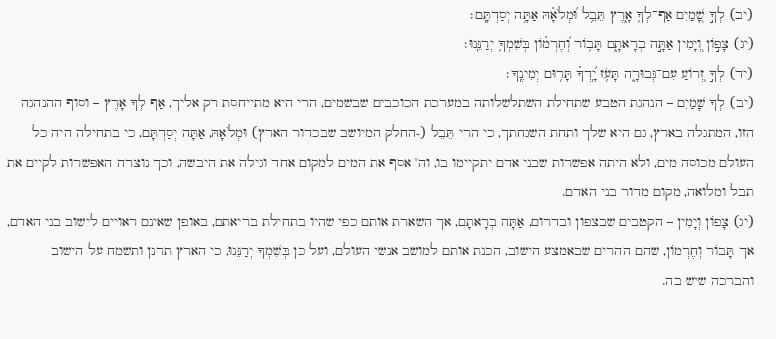(יב) לְךָ֣ שָׁ֭מַיִם אַף־לְךָ֥ אָ֑רֶץ תֵּבֵ֥ל וּ֝מְלֹאָ֗הּ אַתָּ֥ה יְסַדְתָּֽם׃
(יג) צָפ֣וֹן וְ֭יָמִין אַתָּ֣ה בְרָאתָ֑ם תָּב֥וֹר וְ֝חֶרְמ֗וֹן בְּשִׁמְךָ֥ יְרַנֵּֽנוּ׃
(יד) לְךָ֣ זְ֭רוֹעַ עִם־גְּבוּרָ֑ה תָּעֹ֥ז יָֽ֝דְךָ֗ תָּר֥וּם יְמִינֶֽךָ׃
(יב) לְךָ שָׁמַיִם – הנהגת הטבע שתחילת השתלשלותה במערכת הכוכבים שבשמים, הרי היא מתייחסת רק אליך, אַף לְךָ אָרֶץ – וסוף ההנהגה הזו, המתגלה בארץ, גם היא שלך ותחת השגחתך, כי הרי תֵּבֵל (-החלק המיושב שבכדור הארץ) וּמְלֹאָהּ, אַתָּה יְסַדְתָּם, כי בתחילה היה כל העולם מכוסה מים, ולא היתה אפשרות שבני אדם יתקיימו בו, וה' אסף את המים למקום אחד וגילה את היבשה, וכך נוצרה האפשרות לקיים את תבל ומלואה, מקום מדור בני האדם.
(יג) צָפוֹן וְיָמִין – הקטבים שבצפון ובדרום, אַתָּה בְרָאתָם, אך השארת אותם כפי שהיו בתחילת בריאתם, באופן שאינם ראויים לישוב בני האדם, אך תָּבוֹר וְחֶרְמוֹן, שהם ההרים שבאמצע הישוב, הכנת אותם למושב אנשי העולם, ועל כן בְּשִׁמְךָ יְרַנֵּנוּ, כי הארץ תרנן ותשמח על הישוב והברכה שיש בה.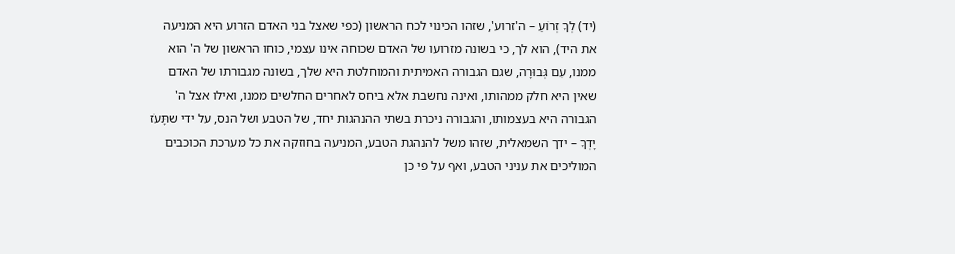(יד) לְךָ זְרוֹעַ – ה'זרוע', שזהו הכינוי לכח הראשון (כפי שאצל בני האדם הזרוע היא המניעה את היד), הוא לך, כי בשונה מזרועו של האדם שכוחה אינו עצמי, כוחו הראשון של ה' הוא ממנו, עִם גְּבוּרָה, שגם הגבורה האמיתית והמוחלטת היא שלך, בשונה מגבורתו של האדם שאין היא חלק ממהותו, ואינה נחשבת אלא ביחס לאחרים החלשים ממנו, ואילו אצל ה' הגבורה היא בעצמותו, והגבורה ניכרת בשתי ההנהגות יחד, של הטבע ושל הנס, על ידי שתָּעֹז יָדְךָ – ידך השמאלית, שזהו משל להנהגת הטבע, המניעה בחוזקה את כל מערכת הכוכבים המוליכים את עניני הטבע, ואף על פי כן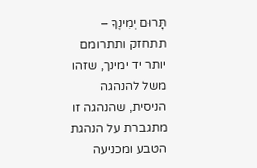תָּרוּם יְמִינֶךָ – תתחזק ותתרומם יותר יד ימינך, שזהו משל להנהגה הניסית, שהנהגה זו מתגברת על הנהגת הטבע ומכניעה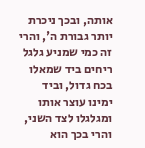אותה, ובכך ניכרת יותר גבורת ה', והרי זה כמי שמניע גלגל ריחים ביד שמאלו בכח גדול, וביד ימינו עוצר אותו ומגלגלו לצד השני, והרי בכך הוא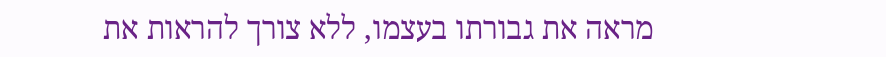מראה את גבורתו בעצמו, ללא צורך להראות את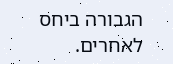הגבורה ביחס לאחרים.